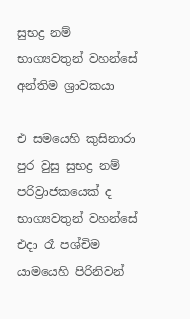සුභද්‍ර නම් භාග්‍යවතුන් වහන්සේ අන්තිම ශ්‍රාවකයා

එ සමයෙහි කුසිනාරා පුර වුසු සුභද්‍ර නම් පරිව්‍රාජකයෙක් ද භාග්‍යවතුන් වහන්සේ එදා රෑ පශ්චිම යාමයෙහි පිරිනිවන්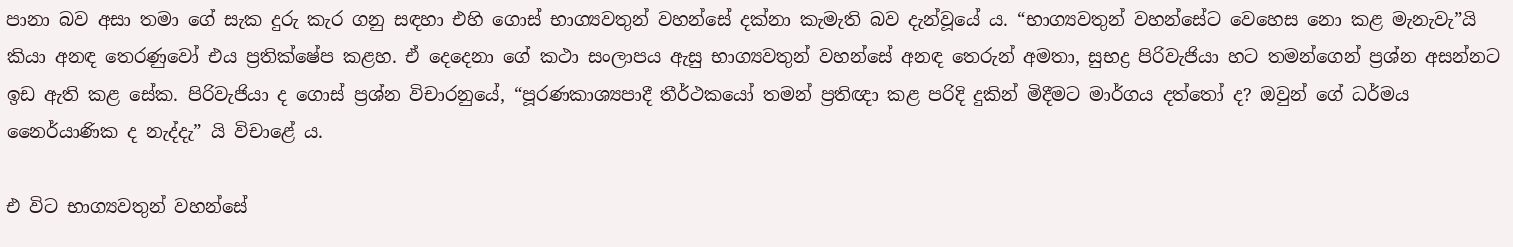පානා බව අසා තමා ගේ සැක දුරු කැර ගනු සඳහා එහි ගොස් භාග්‍යවතුන් වහන්සේ දක්නා කැමැති බව දැන්වූයේ ය. “භාග්‍යවතුන් වහන්සේට වෙහෙස නො කළ මැනැවැ”යි කියා අනඳ තෙරණුවෝ එය ප්‍රතික්ෂේප කළහ. ඒ දෙදෙනා ගේ කථා සංලාපය ඇසු භාග්‍යවතුන් වහන්සේ අනඳ තෙරුන් අමතා, සුභද්‍ර පිරිවැජියා හට තමන්ගෙන් ප්‍රශ්න අසන්නට ඉඩ ඇති කළ සේක. පිරිවැජියා ද ගොස් ප්‍රශ්න විචාරනුයේ, “පූරණකාශ්‍යපාදී තීර්ථකයෝ තමන් ප්‍රතිඥා කළ පරිදි දුකින් මිදීමට මාර්ගය දත්තෝ ද? ඔවුන් ගේ ධර්මය නෛර්යාණික ද නැද්දැ” යි විචාළේ ය.

එ විට භාග්‍යවතුන් වහන්සේ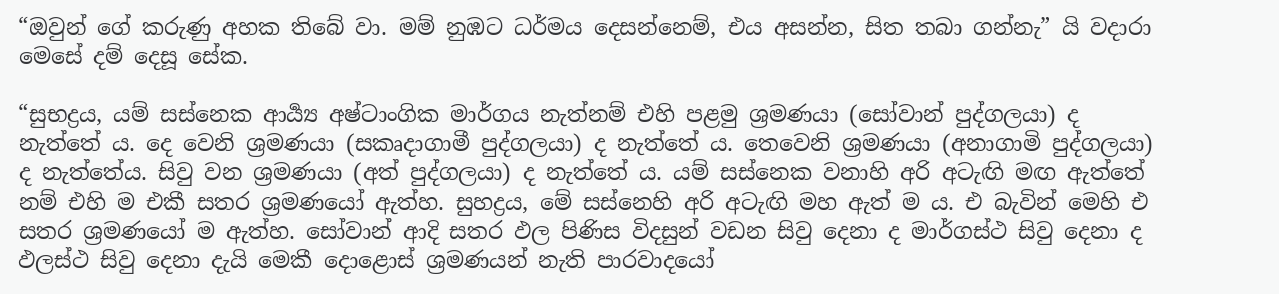“ඔවුන් ගේ කරුණු අහක තිබේ වා. මම් නුඹට ධර්මය දෙසන්නෙම්, එය අසන්න, සිත තබා ගන්නැ” යි වදාරා මෙසේ දම් දෙසූ සේක.

“සුභද්‍රය, යම් සස්නෙක ආර්‍ය්‍ය අෂ්ටාංගික මාර්ගය නැත්නම් එහි පළමු ශ්‍රමණයා (සෝවාන් පුද්ගලයා) ද නැත්තේ ය. දෙ වෙනි ශ්‍රමණයා (සකෘදාගාමී පුද්ගලයා) ද නැත්තේ ය. තෙවෙනි ශ්‍රමණයා (අනාගාමි පුද්ගලයා) ද නැත්තේය. සිවු වන ශ්‍රමණයා (අත් පුද්ගලයා) ද නැත්තේ ය. යම් සස්නෙක වනාහි අරි අටැඟි මඟ ඇත්තේ නම් එහි ම එකී සතර ශ්‍රමණයෝ ඇත්හ. සුහද්‍රය, මේ සස්නෙහි අරි අටැඟි මහ ඇත් ම ය. එ බැවින් මෙහි එ සතර ශ්‍රමණයෝ ම ඇත්හ. සෝවාන් ආදි සතර ඵල පිණිස විදසුන් වඩන සිවු දෙනා ද මාර්ගස්ථ සිවු දෙනා ද ඵලස්ථ සිවු දෙනා දැයි මෙකී දොළොස් ශ්‍රමණයන් නැති පාරවාදයෝ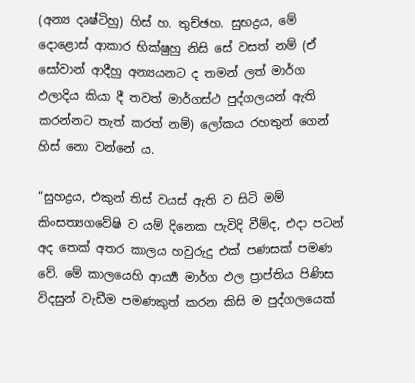(අන්‍ය දෘෂ්ටිහු) හිස් හ. තුච්ඡහ. සුභද්‍රය, මේ දොළොස් ආකාර භික්ෂුහු නිසි සේ වසත් නම් (ඒ සෝවාන් ආදීහු අන්‍යයනට ද තමන් ලත් මාර්ග ඵලාදිය කියා දී තවත් මාර්ගස්ථ පුද්ගලයන් ඇති කරන්නට තැත් කරත් නම්) ලෝකය රහතුන් ගෙන් හිස් නො වන්නේ ය.

“සුහද්‍රය, එකුන් තිස් වයස් ඇති ව සිටි මම් කිංසත්‍යගවේෂි ව යම් දිනෙක පැවිදි වීම්ද, එදා පටන් අද තෙක් අතර කාලය හවුරුදු එක් පණසක් පමණ වේ. මේ කාලයෙහි ආර්‍ය්‍ය මාර්ග ඵල ප්‍රාප්තිය පිණිස විදසුන් වැඩීම පමණකුත් කරන කිසි ම පුද්ගලයෙක්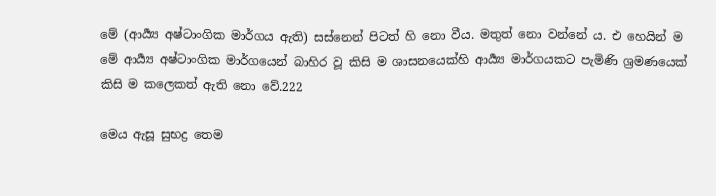මේ (ආර්‍ය්‍ය අෂ්ටාංගික මාර්ගය ඇති) සස්නෙන් පිටත් හි නො වීය. මතුත් නො වන්නේ ය. එ හෙයින් ම මේ ආර්‍ය්‍ය අෂ්ටාංගික මාර්ගයෙන් බාහිර වූ කිසි ම ශාසනයෙක්හි ආර්‍ය්‍ය මාර්ගයකට පැමිණි ශ්‍රමණයෙක් කිසි ම කලෙකත් ඇති නො වේ.222

මෙය ඇසූ සුභද්‍ර තෙම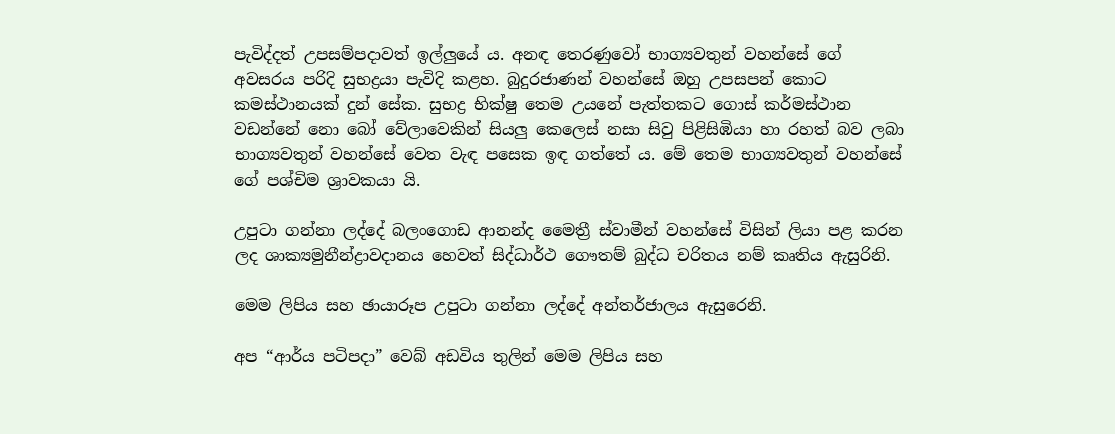පැවිද්දත් උපසම්පදාවත් ඉල්ලුයේ ය. අනඳ තෙරණුවෝ භාග්‍යවතුන් වහන්සේ ගේ අවසරය පරිදි සුභද්‍රයා පැවිදි කළහ. බුදුරජාණන් වහන්සේ ඔහු උපසපන් කොට කමස්ථානයක් දුන් සේක. සුභද්‍ර භික්ෂු තෙම උයනේ පැත්තකට ගොස් කර්මස්ථාන වඩන්නේ නො බෝ වේලාවෙකින් සියලු කෙලෙස් නසා සිවු පිළිසිඹියා හා රහත් බව ලබා භාග්‍යවතුන් වහන්සේ වෙත වැඳ පසෙක ඉඳ ගත්තේ ය. මේ තෙම භාග්‍යවතුන් වහන්සේ ගේ පශ්චිම ශ්‍රාවකයා යි.

උපුටා ගන්නා ලද්දේ බලංගොඩ ආනන්ද මෛත්‍රී ස්වාමීන් වහන්සේ විසින් ලියා පළ කරන ලද ශාක්‍යමුනීන්ද්‍රාවදානය හෙවත් සිද්ධාර්ථ ගෞතම් බුද්ධ චරිතය නම් කෘතිය ඇසුරිනි.

මෙම ලිපිය සහ ඡායාරූප උපුටා ගන්නා ලද්දේ අන්තර්ජාලය ඇසුරෙනි.

අප “ආර්ය පටිපදා” වෙබ් අඩවිය තුලින් මෙම ලිපිය සහ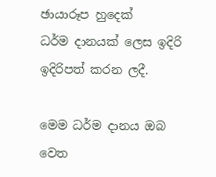ඡායාරූප හුදෙක්
ධර්ම දානයක් ලෙස ඉදිරි ඉදිරිපත් කරන ලදී.

මෙම ධර්ම දානය ඔබ වෙත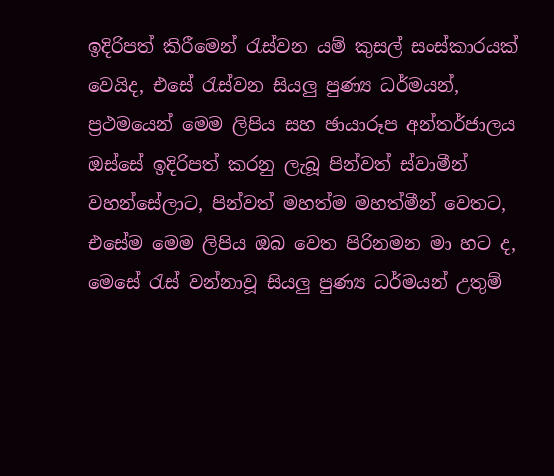ඉදිරිපත් කිරීමෙන් රැස්වන යම් කුසල් සංස්කාරයක් වෙයිද, එසේ රැස්වන සියලු පුණ්‍ය ධර්මයන්, ප්‍රථමයෙන් මෙම ලිපිය සහ ඡායාරූප අන්තර්ජාලය ඔස්සේ ඉදිරිපත් කරනු ලැබූ පින්වත් ස්වාමීන් වහන්සේලාට, පින්වත් මහත්ම මහත්මීන් වෙතට, එසේම මෙම ලිපිය ඔබ වෙත පිරිනමන මා හට ද, මෙසේ රැස් වන්නාවූ සියලු පුණ්‍ය ධර්මයන් උතුම්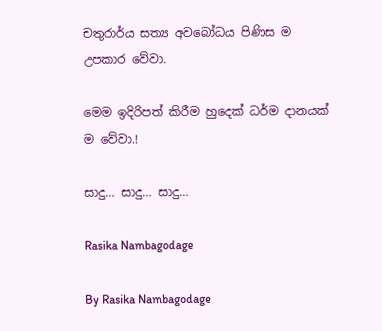චතුරාර්ය සත්‍ය අවබෝධය පිණිස ම උපකාර වේවා.

මෙම ඉදිරිපත් කිරීම හුදෙක් ධර්ම දානයක් ම වේවා.!

සාදු… සාදු… සාදු…

Rasika Nambagodage

By Rasika Nambagodage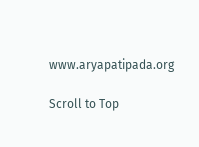www.aryapatipada.org

Scroll to Top